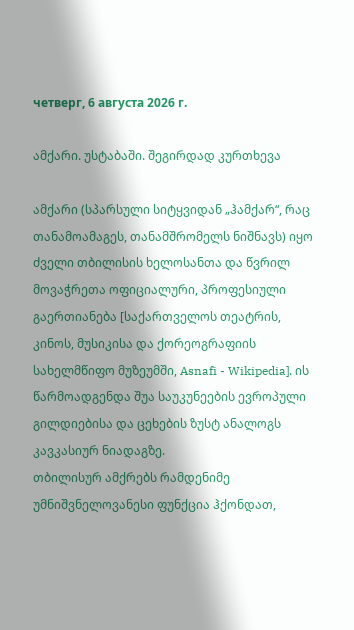четверг, 6 августа 2026 г.

ამქარი. უსტაბაში. შეგირდად კურთხევა

ამქარი (სპარსული სიტყვიდან „ჰამქარ“, რაც თანამოამაგეს, თანამშრომელს ნიშნავს) იყო ძველი თბილისის ხელოსანთა და წვრილ მოვაჭრეთა ოფიციალური, პროფესიული გაერთიანება [საქართველოს თეატრის, კინოს, მუსიკისა და ქორეოგრაფიის სახელმწიფო მუზეუმში, Asnafi - Wikipedia]. ის წარმოადგენდა შუა საუკუნეების ევროპული გილდიებისა და ცეხების ზუსტ ანალოგს კავკასიურ ნიადაგზე.
თბილისურ ამქრებს რამდენიმე უმნიშვნელოვანესი ფუნქცია ჰქონდათ,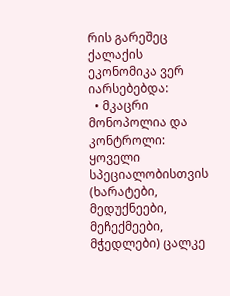რის გარეშეც ქალაქის ეკონომიკა ვერ იარსებებდა:
  • მკაცრი მონოპოლია და კონტროლი: ყოველი სპეციალობისთვის (ხარატები, მედუქნეები, მეჩექმეები, მჭედლები) ცალკე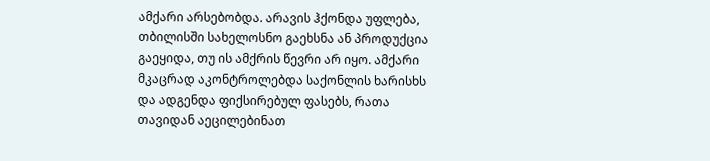ამქარი არსებობდა. არავის ჰქონდა უფლება, თბილისში სახელოსნო გაეხსნა ან პროდუქცია გაეყიდა, თუ ის ამქრის წევრი არ იყო. ამქარი მკაცრად აკონტროლებდა საქონლის ხარისხს და ადგენდა ფიქსირებულ ფასებს, რათა თავიდან აეცილებინათ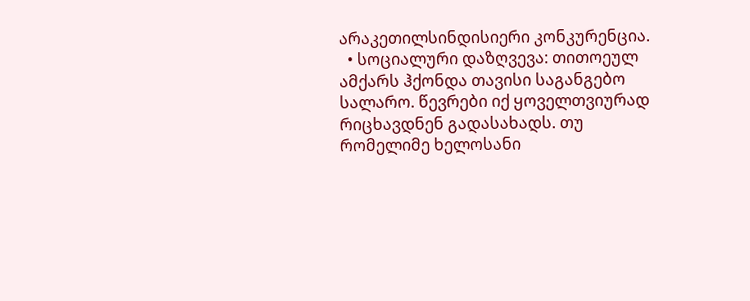არაკეთილსინდისიერი კონკურენცია.
  • სოციალური დაზღვევა: თითოეულ ამქარს ჰქონდა თავისი საგანგებო სალარო. წევრები იქ ყოველთვიურად რიცხავდნენ გადასახადს. თუ რომელიმე ხელოსანი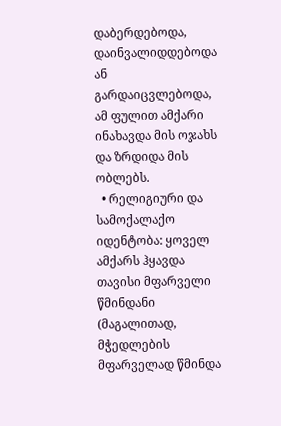დაბერდებოდა, დაინვალიდდებოდა ან გარდაიცვლებოდა, ამ ფულით ამქარი ინახავდა მის ოჯახს და ზრდიდა მის ობლებს.
  • რელიგიური და სამოქალაქო იდენტობა: ყოველ ამქარს ჰყავდა თავისი მფარველი წმინდანი (მაგალითად, მჭედლების მფარველად წმინდა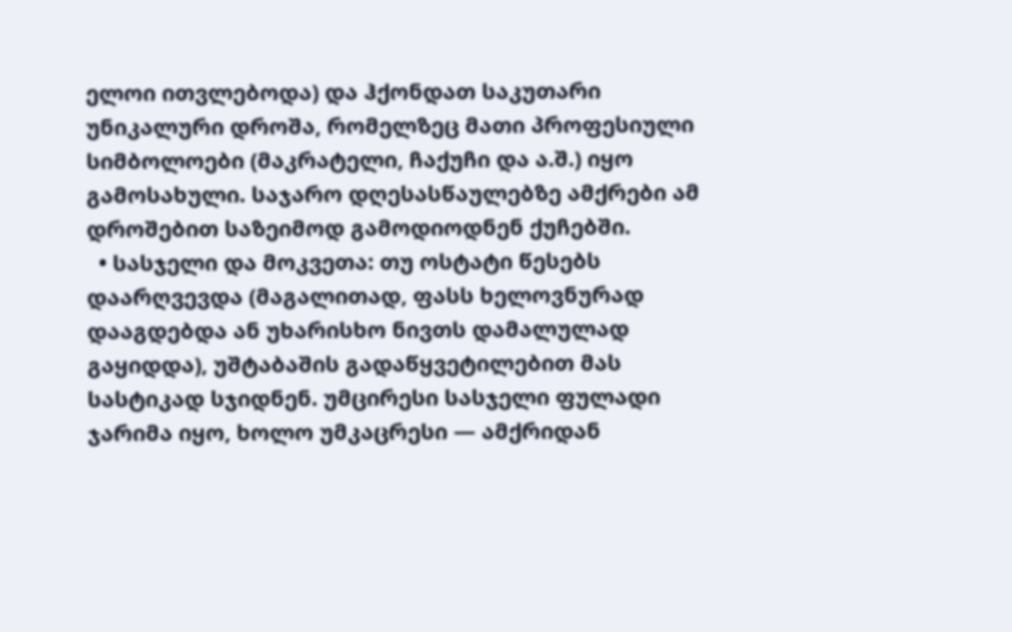ელოი ითვლებოდა) და ჰქონდათ საკუთარი უნიკალური დროშა, რომელზეც მათი პროფესიული სიმბოლოები (მაკრატელი, ჩაქუჩი და ა.შ.) იყო გამოსახული. საჯარო დღესასწაულებზე ამქრები ამ დროშებით საზეიმოდ გამოდიოდნენ ქუჩებში.
  • სასჯელი და მოკვეთა: თუ ოსტატი წესებს დაარღვევდა (მაგალითად, ფასს ხელოვნურად დააგდებდა ან უხარისხო ნივთს დამალულად გაყიდდა), უშტაბაშის გადაწყვეტილებით მას სასტიკად სჯიდნენ. უმცირესი სასჯელი ფულადი ჯარიმა იყო, ხოლო უმკაცრესი — ამქრიდან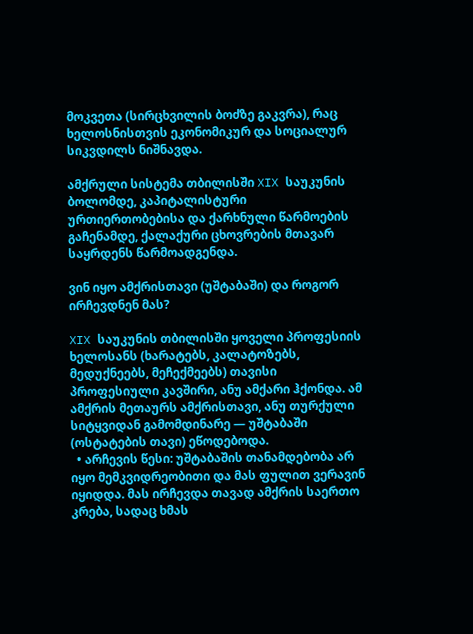მოკვეთა (სირცხვილის ბოძზე გაკვრა), რაც ხელოსნისთვის ეკონომიკურ და სოციალურ სიკვდილს ნიშნავდა.

ამქრული სისტემა თბილისში XIX საუკუნის ბოლომდე, კაპიტალისტური ურთიერთობებისა და ქარხნული წარმოების გაჩენამდე, ქალაქური ცხოვრების მთავარ საყრდენს წარმოადგენდა.

ვინ იყო ამქრისთავი (უშტაბაში) და როგორ ირჩევდნენ მას?

XIX საუკუნის თბილისში ყოველი პროფესიის ხელოსანს (ხარატებს, კალატოზებს, მედუქნეებს, მეჩექმეებს) თავისი პროფესიული კავშირი, ანუ ამქარი ჰქონდა. ამ ამქრის მეთაურს ამქრისთავი, ანუ თურქული სიტყვიდან გამომდინარე — უშტაბაში (ოსტატების თავი) ეწოდებოდა.
  • არჩევის წესი: უშტაბაშის თანამდებობა არ იყო მემკვიდრეობითი და მას ფულით ვერავინ იყიდდა. მას ირჩევდა თავად ამქრის საერთო კრება, სადაც ხმას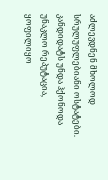აძლევდნენ მხოლოდ სრულუფლებიანი ოსტატები. კანდიდატს უნდა ჰქონოდა უნაკლო რეპუტაცია, ყოფილიყო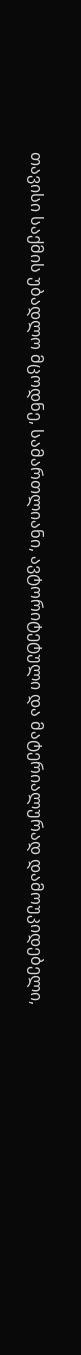თავისი საქმის უბადლო მცოდნე, სამართლიანი, ავტორიტეტული და მატერიალურად დამოუკიდებელი,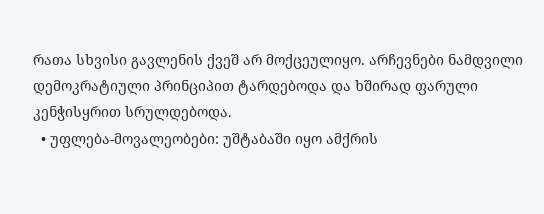რათა სხვისი გავლენის ქვეშ არ მოქცეულიყო. არჩევნები ნამდვილი დემოკრატიული პრინციპით ტარდებოდა და ხშირად ფარული კენჭისყრით სრულდებოდა.
  • უფლება-მოვალეობები: უშტაბაში იყო ამქრის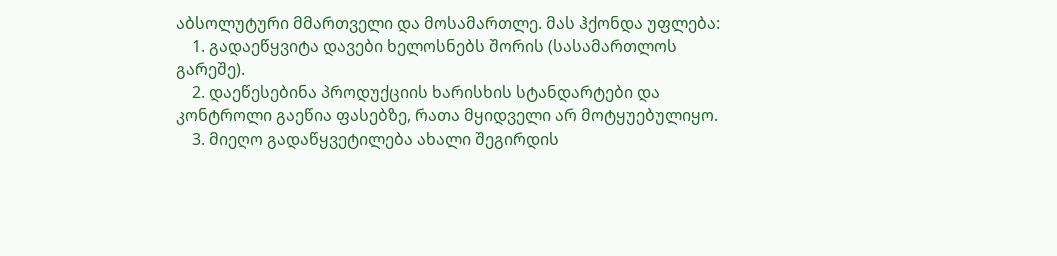აბსოლუტური მმართველი და მოსამართლე. მას ჰქონდა უფლება:
    1. გადაეწყვიტა დავები ხელოსნებს შორის (სასამართლოს გარეშე).
    2. დაეწესებინა პროდუქციის ხარისხის სტანდარტები და კონტროლი გაეწია ფასებზე, რათა მყიდველი არ მოტყუებულიყო.
    3. მიეღო გადაწყვეტილება ახალი შეგირდის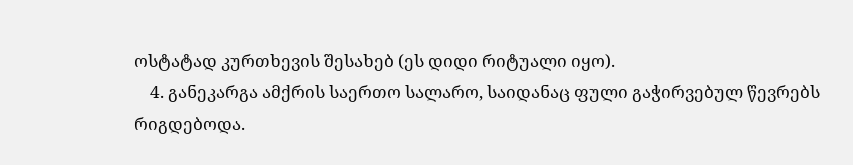ოსტატად კურთხევის შესახებ (ეს დიდი რიტუალი იყო).
    4. განეკარგა ამქრის საერთო სალარო, საიდანაც ფული გაჭირვებულ წევრებს რიგდებოდა.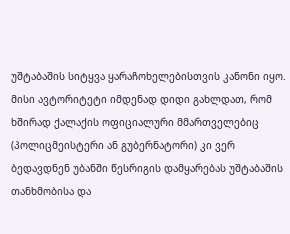უშტაბაშის სიტყვა ყარაჩოხელებისთვის კანონი იყო. მისი ავტორიტეტი იმდენად დიდი გახლდათ, რომ ხშირად ქალაქის ოფიციალური მმართველებიც (პოლიცმეისტერი ან გუბერნატორი) კი ვერ ბედავდნენ უბანში წესრიგის დამყარებას უშტაბაშის თანხმობისა და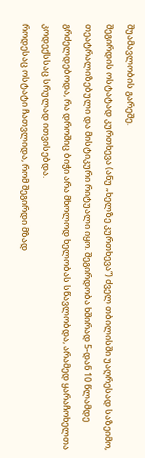შუამავლობის გარეშე.
შეგირდის ოსტატად კურთხევა (ანუ „ხელზე კურთხევა“) ძველ თბილისში უაღრესად საზეიმო, თეატრალიზებული და მისტიკური რიტუალი იყო. შეგირდობა ხშირად 5-დან 10 წლამდე გრძელდებოდა, რა დროშიც ბიჭი არა მხოლოდ ხელობას სწავლობდა, არამედ ყარაჩოხელთა კოდექსსაც სრულად ითვისებდა.
როდესაც ოსტატი ჩათვლიდა, რომ შეგირდი მზად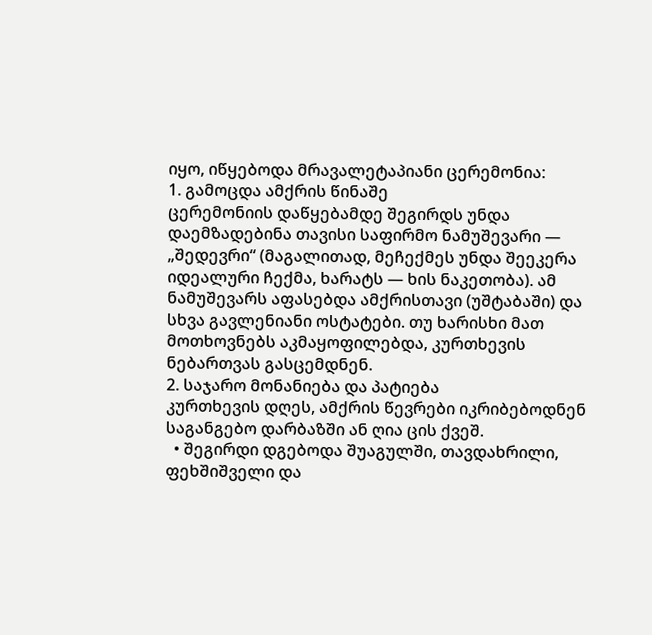იყო, იწყებოდა მრავალეტაპიანი ცერემონია:
1. გამოცდა ამქრის წინაშე
ცერემონიის დაწყებამდე შეგირდს უნდა დაემზადებინა თავისი საფირმო ნამუშევარი — „შედევრი“ (მაგალითად, მეჩექმეს უნდა შეეკერა იდეალური ჩექმა, ხარატს — ხის ნაკეთობა). ამ ნამუშევარს აფასებდა ამქრისთავი (უშტაბაში) და სხვა გავლენიანი ოსტატები. თუ ხარისხი მათ მოთხოვნებს აკმაყოფილებდა, კურთხევის ნებართვას გასცემდნენ.
2. საჯარო მონანიება და პატიება
კურთხევის დღეს, ამქრის წევრები იკრიბებოდნენ საგანგებო დარბაზში ან ღია ცის ქვეშ.
  • შეგირდი დგებოდა შუაგულში, თავდახრილი, ფეხშიშველი და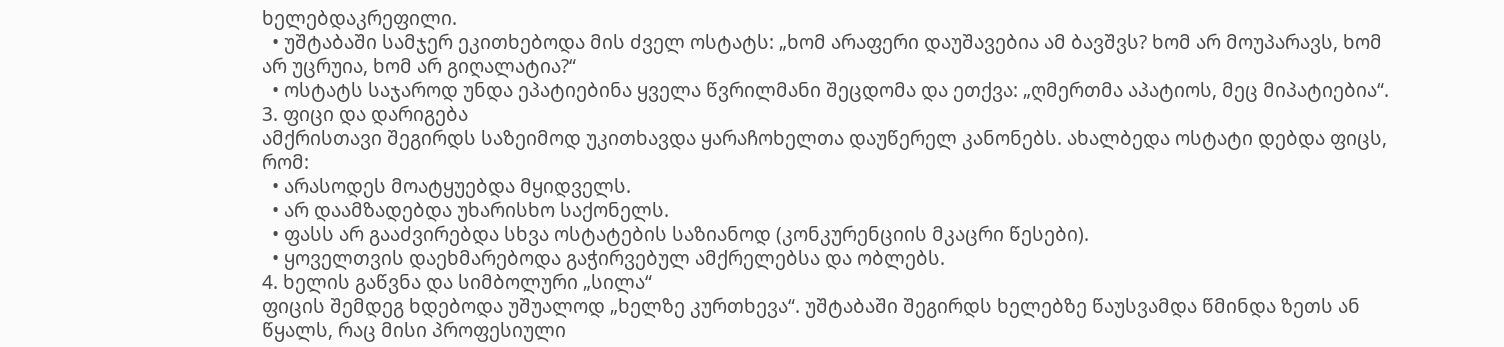ხელებდაკრეფილი.
  • უშტაბაში სამჯერ ეკითხებოდა მის ძველ ოსტატს: „ხომ არაფერი დაუშავებია ამ ბავშვს? ხომ არ მოუპარავს, ხომ არ უცრუია, ხომ არ გიღალატია?“
  • ოსტატს საჯაროდ უნდა ეპატიებინა ყველა წვრილმანი შეცდომა და ეთქვა: „ღმერთმა აპატიოს, მეც მიპატიებია“.
3. ფიცი და დარიგება
ამქრისთავი შეგირდს საზეიმოდ უკითხავდა ყარაჩოხელთა დაუწერელ კანონებს. ახალბედა ოსტატი დებდა ფიცს, რომ:
  • არასოდეს მოატყუებდა მყიდველს.
  • არ დაამზადებდა უხარისხო საქონელს.
  • ფასს არ გააძვირებდა სხვა ოსტატების საზიანოდ (კონკურენციის მკაცრი წესები).
  • ყოველთვის დაეხმარებოდა გაჭირვებულ ამქრელებსა და ობლებს.
4. ხელის გაწვნა და სიმბოლური „სილა“
ფიცის შემდეგ ხდებოდა უშუალოდ „ხელზე კურთხევა“. უშტაბაში შეგირდს ხელებზე წაუსვამდა წმინდა ზეთს ან წყალს, რაც მისი პროფესიული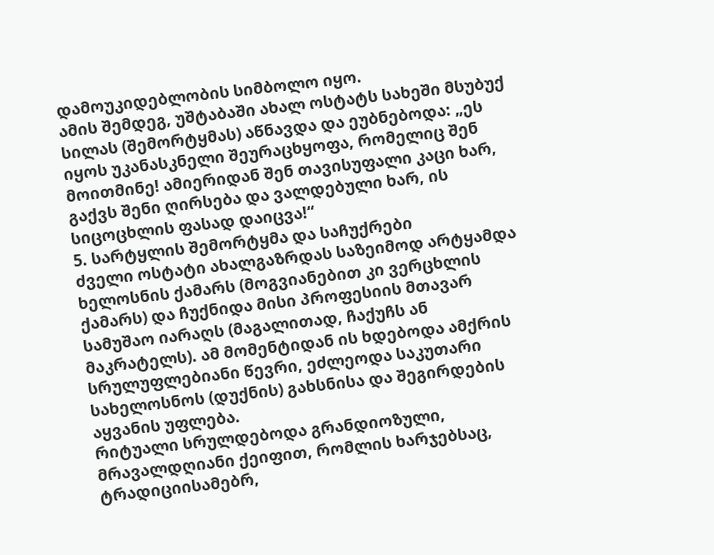დამოუკიდებლობის სიმბოლო იყო.
ამის შემდეგ, უშტაბაში ახალ ოსტატს სახეში მსუბუქ სილას (შემორტყმას) აწნავდა და ეუბნებოდა: „ეს იყოს უკანასკნელი შეურაცხყოფა, რომელიც შენ მოითმინე! ამიერიდან შენ თავისუფალი კაცი ხარ, გაქვს შენი ღირსება და ვალდებული ხარ, ის სიცოცხლის ფასად დაიცვა!“
5. სარტყლის შემორტყმა და საჩუქრები
ძველი ოსტატი ახალგაზრდას საზეიმოდ არტყამდა ხელოსნის ქამარს (მოგვიანებით კი ვერცხლის ქამარს) და ჩუქნიდა მისი პროფესიის მთავარ სამუშაო იარაღს (მაგალითად, ჩაქუჩს ან მაკრატელს). ამ მომენტიდან ის ხდებოდა ამქრის სრულუფლებიანი წევრი, ეძლეოდა საკუთარი სახელოსნოს (დუქნის) გახსნისა და შეგირდების აყვანის უფლება.
რიტუალი სრულდებოდა გრანდიოზული, მრავალდღიანი ქეიფით, რომლის ხარჯებსაც, ტრადიციისამებრ,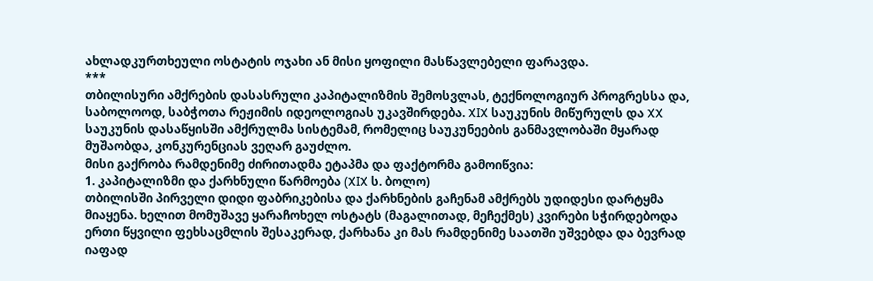ახლადკურთხეული ოსტატის ოჯახი ან მისი ყოფილი მასწავლებელი ფარავდა.
***
თბილისური ამქრების დასასრული კაპიტალიზმის შემოსვლას, ტექნოლოგიურ პროგრესსა და, საბოლოოდ, საბჭოთა რეჟიმის იდეოლოგიას უკავშირდება. XIX საუკუნის მიწურულს და XX საუკუნის დასაწყისში ამქრულმა სისტემამ, რომელიც საუკუნეების განმავლობაში მყარად მუშაობდა, კონკურენციას ვეღარ გაუძლო.
მისი გაქრობა რამდენიმე ძირითადმა ეტაპმა და ფაქტორმა გამოიწვია:
1. კაპიტალიზმი და ქარხნული წარმოება (XIX ს. ბოლო)
თბილისში პირველი დიდი ფაბრიკებისა და ქარხნების გაჩენამ ამქრებს უდიდესი დარტყმა მიაყენა. ხელით მომუშავე ყარაჩოხელ ოსტატს (მაგალითად, მეჩექმეს) კვირები სჭირდებოდა ერთი წყვილი ფეხსაცმლის შესაკერად, ქარხანა კი მას რამდენიმე საათში უშვებდა და ბევრად იაფად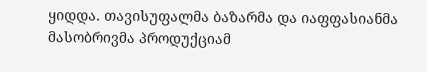ყიდდა. თავისუფალმა ბაზარმა და იაფფასიანმა მასობრივმა პროდუქციამ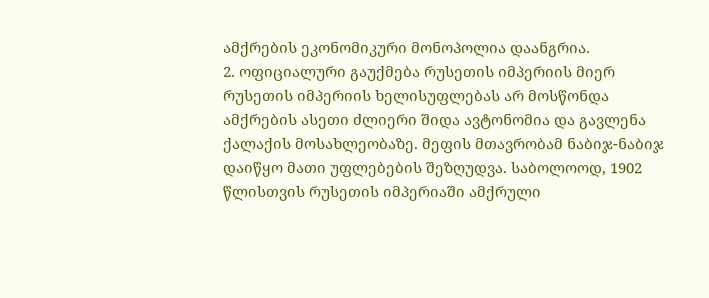ამქრების ეკონომიკური მონოპოლია დაანგრია.
2. ოფიციალური გაუქმება რუსეთის იმპერიის მიერ
რუსეთის იმპერიის ხელისუფლებას არ მოსწონდა ამქრების ასეთი ძლიერი შიდა ავტონომია და გავლენა ქალაქის მოსახლეობაზე. მეფის მთავრობამ ნაბიჯ-ნაბიჯ დაიწყო მათი უფლებების შეზღუდვა. საბოლოოდ, 1902 წლისთვის რუსეთის იმპერიაში ამქრული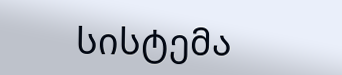სისტემა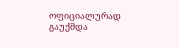ოფიციალურად გაუქმდა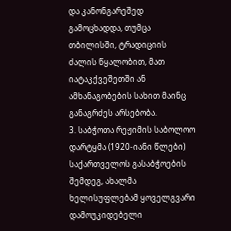და კანონგარეშედ გამოცხადდა, თუმცა თბილისში, ტრადიციის ძალის წყალობით, მათ იატაკქვეშეთში ან ამხანაგობების სახით მაინც განაგრძეს არსებობა.
3. საბჭოთა რეჟიმის საბოლოო დარტყმა (1920-იანი წლები)
საქართველოს გასაბჭოების შემდეგ, ახალმა ხელისუფლებამ ყოველგვარი დამოუკიდებელი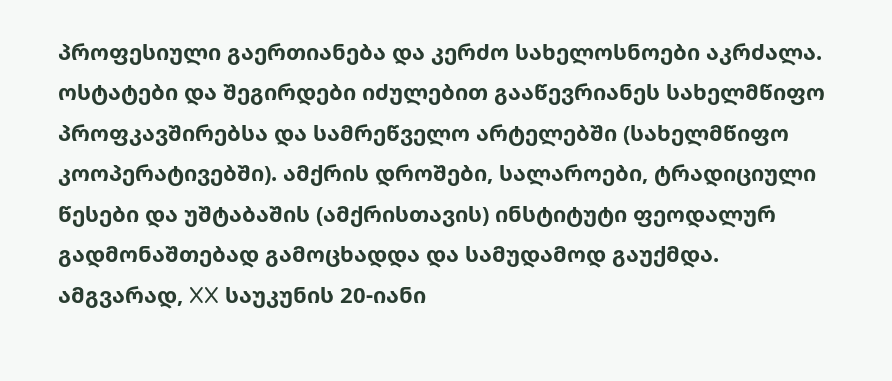პროფესიული გაერთიანება და კერძო სახელოსნოები აკრძალა. ოსტატები და შეგირდები იძულებით გააწევრიანეს სახელმწიფო პროფკავშირებსა და სამრეწველო არტელებში (სახელმწიფო კოოპერატივებში). ამქრის დროშები, სალაროები, ტრადიციული წესები და უშტაბაშის (ამქრისთავის) ინსტიტუტი ფეოდალურ გადმონაშთებად გამოცხადდა და სამუდამოდ გაუქმდა.
ამგვარად, XX საუკუნის 20-იანი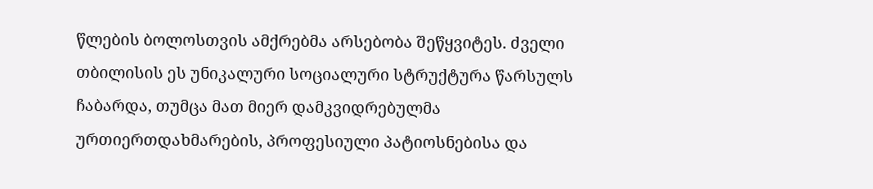წლების ბოლოსთვის ამქრებმა არსებობა შეწყვიტეს. ძველი თბილისის ეს უნიკალური სოციალური სტრუქტურა წარსულს ჩაბარდა, თუმცა მათ მიერ დამკვიდრებულმა ურთიერთდახმარების, პროფესიული პატიოსნებისა და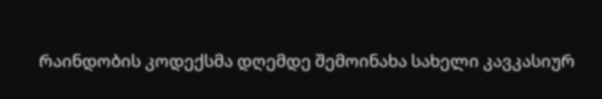რაინდობის კოდექსმა დღემდე შემოინახა სახელი კავკასიურ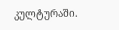კულტურაში.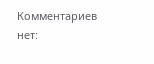Комментариев нет: